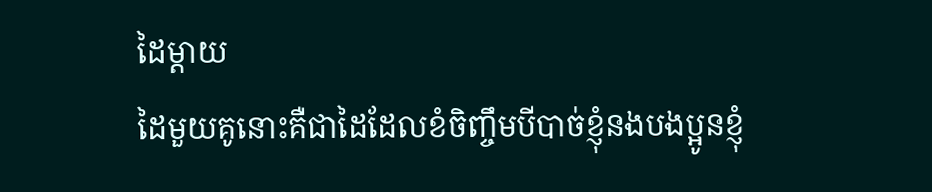ដៃម្តាយ
ដៃមួយគូនោះគឺជាដៃដែលខំចិញ្ចឹមបីបាច់ខ្ញុំនងបងប្អូនខ្ញុំ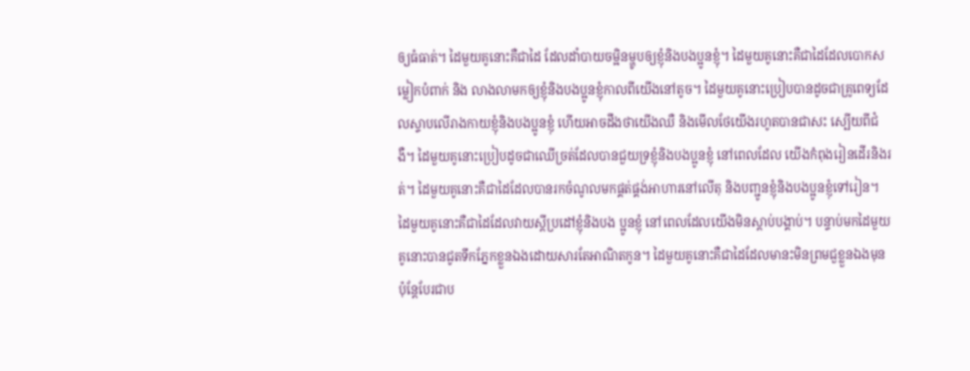ឲ្យធំធាត់។ ដៃមួយគូនោះគឺជាដៃ ដែលដាំបាយចម្អិនម្ហូបឲ្យខ្ញុំនិងបងប្អូនខ្ញុំ។ ដៃមួយគូនោះគឺជាដៃដែលបោកសម្លៀកបំពាក់ និង លាងលាមកឲ្យខ្ញុំនិងបងប្អូនខ្ញុំកាលពីយើងនៅតូច។ ដៃមួយគូនោះប្រៀបបានដូចជាគ្រូពេទ្យដែលស្ទាបលើរាងកាយខ្ញុំនិងបងប្អូនខ្ញុំ ហើយអាចដឹងថាយើងឈឺ និងមើលថែយើងរហូតបានជាសះ ស្បើយពីជំងឺ។ ដៃមួយគូនោះប្រៀបដូចជាឈើច្រត់ដែលបានជួយទ្រខ្ញុំនិងបងប្អូនខ្ញុំ នៅពេលដែល យើងកំពុងរៀនដើរនិងរត់។ ដៃមួយគូនោះគឺជាដៃដែលបានរកចំណូលមកផ្គត់ផ្គង់អាហារនៅលើតុ និងបញ្ជូនខ្ញុំនិងបងប្អូនខ្ញុំទៅរៀន។ ដៃមួយគូនោះគឺជាដៃដែលវាយស្តីប្រដៅខ្ញុំនិងបង ប្អូនខ្ញុំ នៅពេលដែលយើងមិនស្តាប់បង្គាប់។ បន្ទាប់មកដៃមួយគូនោះបានជូតទឹកភ្នែកខ្លួនឯងដោយសារតែអាណិតកូន។ ដៃមួយគូនោះគឺជាដៃដែលមានះមិនព្រមជួខ្លួនឯងមុន ប៉ុន្តែបែរជាប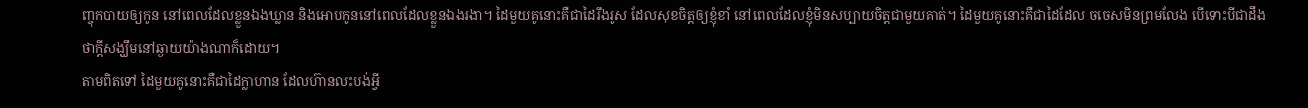ញ្ចុកបាយឲ្យកូន នៅពេលដែលខ្លួនឯងឃ្លាន និងអោបកូននៅពេលដែលខ្លួនឯងរងា។ ដៃមួយគូនោះគឺជាដៃរឹងរូស ដែលសុខចិត្តឲ្យខ្ញុំខាំ នៅពេលដែលខ្ញុំមិនសប្បាយចិត្តជាមួយគាត់។ ដៃមួយគូនោះគឺជាដៃដែល ចចេសមិនព្រមលែង បើទោះបីជាដឹងថាក្តីសង្ឃឹមនៅឆ្ងាយយ៉ាងណាក៏ដោយ។
តាមពិតទៅ ដៃមួយគូនោះគឺជាដៃក្លាហាន ដែលហ៊ានលះបង់អ្វី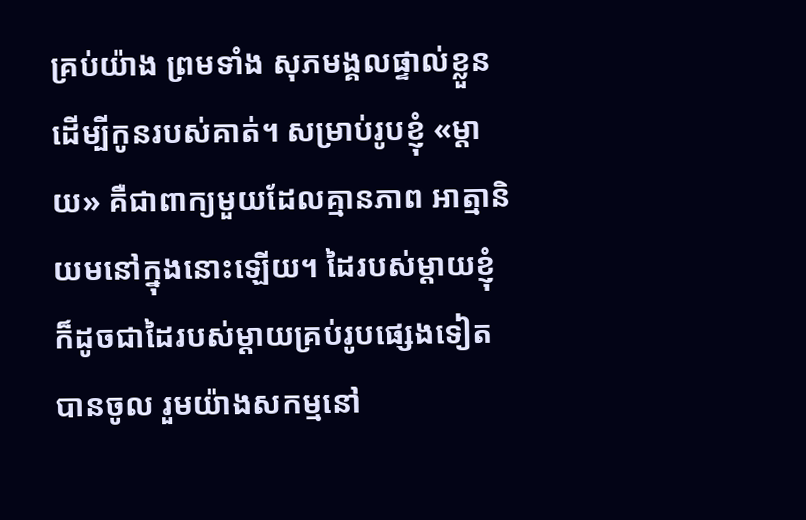គ្រប់យ៉ាង ព្រមទាំង សុភមង្គលផ្ទាល់ខ្លួន ដើម្បីកូនរបស់គាត់។ សម្រាប់រូបខ្ញុំ «ម្តាយ» គឺជាពាក្យមួយដែលគ្មានភាព អាត្មានិយមនៅក្នុងនោះឡើយ។ ដៃរបស់ម្តាយខ្ញុំ ក៏ដូចជាដៃរបស់ម្តាយគ្រប់រូបផ្សេងទៀត បានចូល រួមយ៉ាងសកម្មនៅ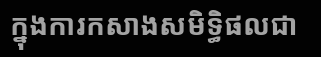ក្នុងការកសាងសមិទ្ធិផលជា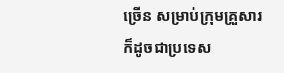ច្រើន សម្រាប់ក្រុមគ្រួសារ ក៏ដូចជាប្រទេស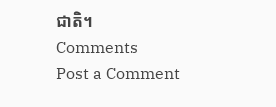ជាតិ។
Comments
Post a Comment